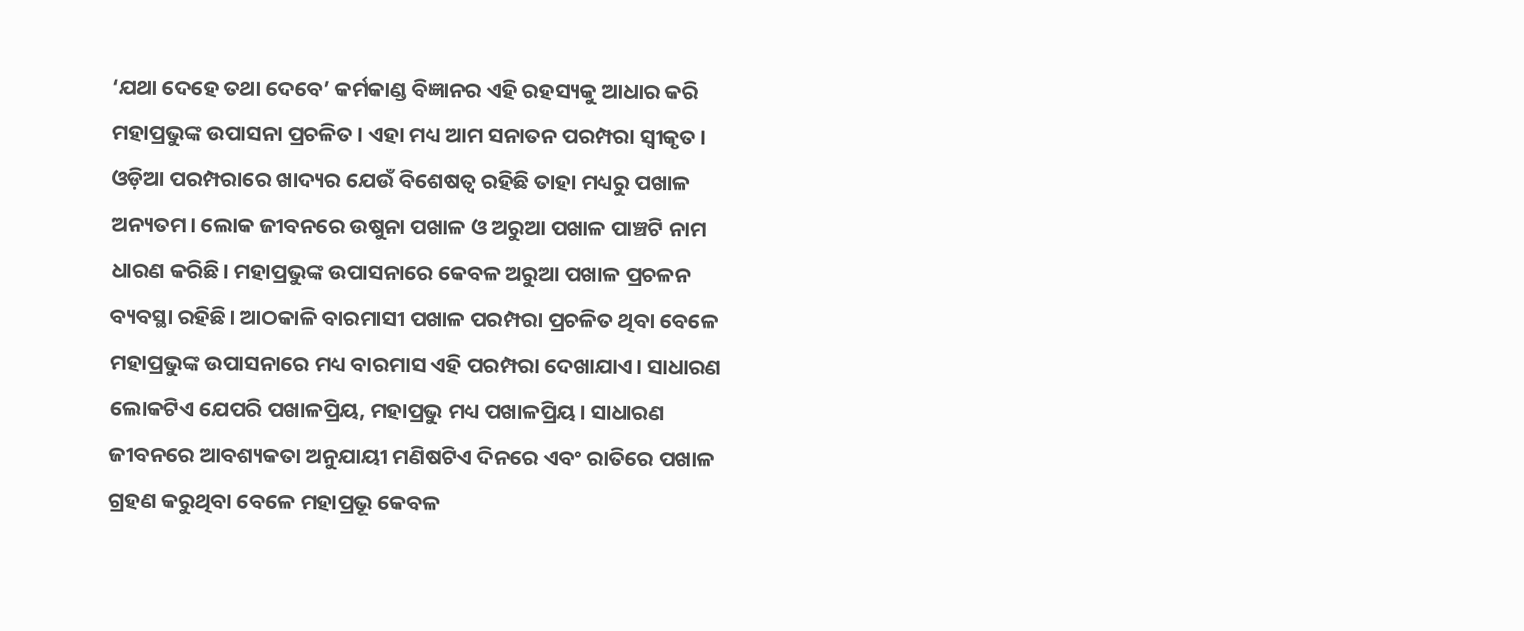‘ଯଥା ଦେହେ ତଥା ଦେବେ’ କର୍ମକାଣ୍ଡ ବିଜ୍ଞାନର ଏହି ରହସ୍ୟକୁ ଆଧାର କରି ମହାପ୍ରଭୁଙ୍କ ଉପାସନା ପ୍ରଚଳିତ। ଏହା ମଧ୍ୟ ଆମ ସନାତନ ପରମ୍ପରା ସ୍ବୀକୃତ। ଓଡ଼ିଆ ପରମ୍ପରାରେ ଖାଦ୍ୟର ଯେଉଁ ବିଶେଷତ୍ୱ ରହିଛି ତାହା ମଧ୍ୟରୁ ପଖାଳ ଅନ୍ୟତମ। ଲୋକ ଜୀବନରେ ଉଷୁନା ପଖାଳ ଓ ଅରୁଆ ପଖାଳ ପାଞ୍ଚଟି ନାମ ଧାରଣ କରିଛି। ମହାପ୍ରଭୁଙ୍କ ଉପାସନାରେ କେବଳ ଅରୁଆ ପଖାଳ ପ୍ରଚଳନ ବ୍ୟବସ୍ଥା ରହିଛି। ଆଠକାଳି ବାରମାସୀ ପଖାଳ ପରମ୍ପରା ପ୍ରଚଳିତ ଥିବା ବେଳେ ମହାପ୍ରଭୁଙ୍କ ଉପାସନାରେ ମଧ୍ୟ ବାରମାସ ଏହି ପରମ୍ପରା ଦେଖାଯାଏ। ସାଧାରଣ ଲୋକଟିଏ ଯେପରି ପଖାଳପ୍ରିୟ, ମହାପ୍ରଭୁ ମଧ୍ୟ ପଖାଳପ୍ରିୟ। ସାଧାରଣ ଜୀବନରେ ଆବଶ୍ୟକତା ଅନୁଯାୟୀ ମଣିଷଟିଏ ଦିନରେ ଏବଂ ରାତିରେ ପଖାଳ ଗ୍ରହଣ କରୁଥିବା ବେଳେ ମହାପ୍ରଭୂ କେବଳ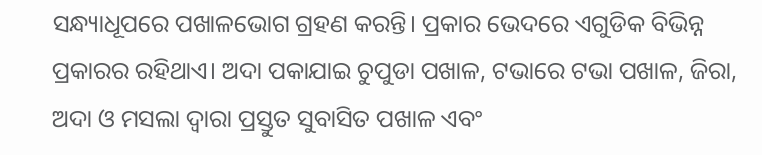ସନ୍ଧ୍ୟାଧୂପରେ ପଖାଳଭୋଗ ଗ୍ରହଣ କରନ୍ତି। ପ୍ରକାର ଭେଦରେ ଏଗୁଡିକ ବିଭିନ୍ନ ପ୍ରକାରର ରହିଥାଏ। ଅଦା ପକାଯାଇ ଚୁପୁଡା ପଖାଳ, ଟଭାରେ ଟଭା ପଖାଳ, ଜିରା, ଅଦା ଓ ମସଲା ଦ୍ୱାରା ପ୍ରସ୍ତୁତ ସୁବାସିତ ପଖାଳ ଏବଂ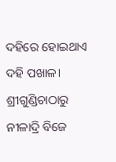ଦହିରେ ହୋଇଥାଏ ଦହି ପଖାଳ। ଶ୍ରୀଗୁଣ୍ଡିଚାଠାରୁ ନୀଳାଦ୍ରି ବିଜେ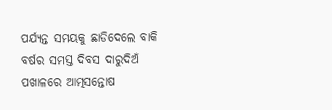ପର୍ଯ୍ୟନ୍ତ ସମୟକୁ ଛାଡିଦେଲେ ବାକି ବର୍ଷର ସମସ୍ତ ଦିବସ ଦାରୁଦିଅଁ ପଖାଳରେ ଆତ୍ମସନ୍ତୋଷ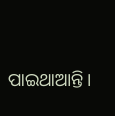ପାଇଥାଆନ୍ତି।